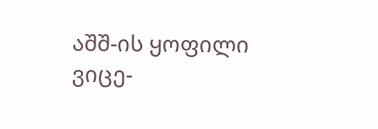აშშ-ის ყოფილი ვიცე-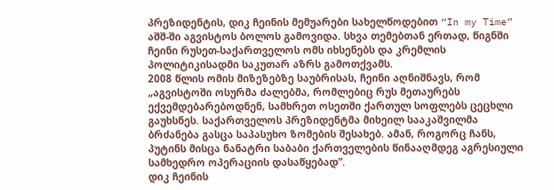პრეზიდენტის, დიკ ჩეინის მემუარები სახელწოდებით “In my Time” აშშ-ში აგვისტოს ბოლოს გამოვიდა. სხვა თემებთან ერთად, წიგნში ჩეინი რუსეთ-საქართველოს ომს იხსენებს და კრემლის პოლიტიკისადმი საკუთარ აზრს გამოთქვამს.
2008 წლის ომის მიზეზებზე საუბრისას, ჩეინი აღნიშნავს, რომ „აგვისტოში ოსურმა ძალებმა, რომლებიც რუს მეთაურებს ექვემდებარებოდნენ, სამხრეთ ოსეთში ქართულ სოფლებს ცეცხლი გაუხსნეს. საქართველოს პრეზიდენტმა მიხეილ სააკაშვილმა ბრძანება გასცა საპასუხო ზომების შესახებ. ამან, როგორც ჩანს, პუტინს მისცა ნანატრი საბაბი ქართველების წინააღმდეგ აგრესიული სამხედრო ოპერაციის დასაწყებად”.
დიკ ჩეინის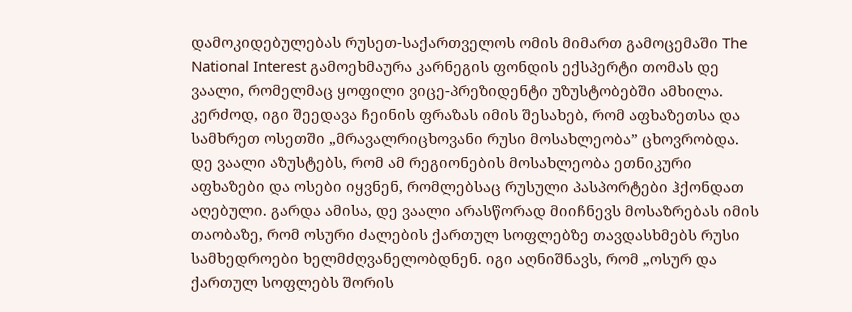დამოკიდებულებას რუსეთ-საქართველოს ომის მიმართ გამოცემაში The National Interest გამოეხმაურა კარნეგის ფონდის ექსპერტი თომას დე ვაალი, რომელმაც ყოფილი ვიცე-პრეზიდენტი უზუსტობებში ამხილა. კერძოდ, იგი შეედავა ჩეინის ფრაზას იმის შესახებ, რომ აფხაზეთსა და სამხრეთ ოსეთში „მრავალრიცხოვანი რუსი მოსახლეობა” ცხოვრობდა. დე ვაალი აზუსტებს, რომ ამ რეგიონების მოსახლეობა ეთნიკური აფხაზები და ოსები იყვნენ, რომლებსაც რუსული პასპორტები ჰქონდათ აღებული. გარდა ამისა, დე ვაალი არასწორად მიიჩნევს მოსაზრებას იმის თაობაზე, რომ ოსური ძალების ქართულ სოფლებზე თავდასხმებს რუსი სამხედროები ხელმძღვანელობდნენ. იგი აღნიშნავს, რომ „ოსურ და ქართულ სოფლებს შორის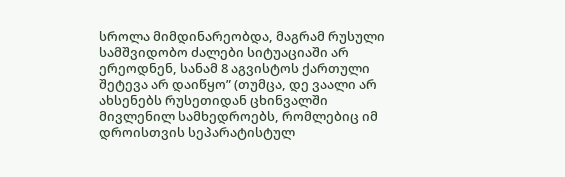სროლა მიმდინარეობდა, მაგრამ რუსული სამშვიდობო ძალები სიტუაციაში არ ერეოდნენ, სანამ 8 აგვისტოს ქართული შეტევა არ დაიწყო” (თუმცა, დე ვაალი არ ახსენებს რუსეთიდან ცხინვალში მივლენილ სამხედროებს, რომლებიც იმ დროისთვის სეპარატისტულ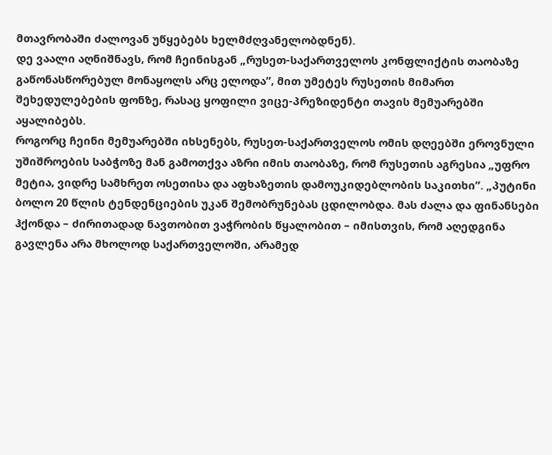მთავრობაში ძალოვან უწყებებს ხელმძღვანელობდნენ).
დე ვაალი აღნიშნავს, რომ ჩეინისგან „რუსეთ-საქართველოს კონფლიქტის თაობაზე გაწონასწორებულ მონაყოლს არც ელოდა”, მით უმეტეს რუსეთის მიმართ შეხედულებების ფონზე, რასაც ყოფილი ვიცე-პრეზიდენტი თავის მემუარებში აყალიბებს.
როგორც ჩეინი მემუარებში იხსენებს, რუსეთ-საქართველოს ომის დღეებში ეროვნული უშიშროების საბჭოზე მან გამოთქვა აზრი იმის თაობაზე, რომ რუსეთის აგრესია „უფრო მეტია, ვიდრე სამხრეთ ოსეთისა და აფხაზეთის დამოუკიდებლობის საკითხი”. „პუტინი ბოლო 20 წლის ტენდენციების უკან შემობრუნებას ცდილობდა. მას ძალა და ფინანსები ჰქონდა – ძირითადად ნავთობით ვაჭრობის წყალობით – იმისთვის, რომ აღედგინა გავლენა არა მხოლოდ საქართველოში, არამედ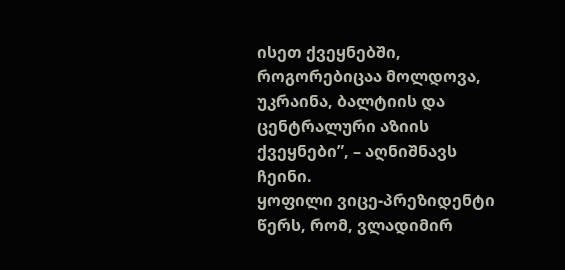ისეთ ქვეყნებში, როგორებიცაა მოლდოვა, უკრაინა, ბალტიის და ცენტრალური აზიის ქვეყნები”, – აღნიშნავს ჩეინი.
ყოფილი ვიცე-პრეზიდენტი წერს, რომ, ვლადიმირ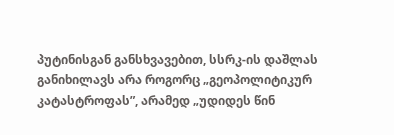პუტინისგან განსხვავებით, სსრკ-ის დაშლას განიხილავს არა როგორც „გეოპოლიტიკურ კატასტროფას”, არამედ „უდიდეს წინ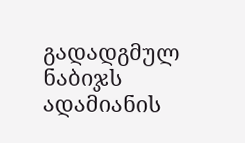გადადგმულ ნაბიჯს ადამიანის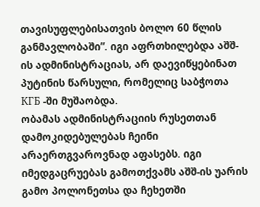თავისუფლებისათვის ბოლო 60 წლის განმავლობაში”. იგი აფრთხილებდა აშშ-ის ადმინისტრაციას, არ დაევიწყებინათ პუტინის წარსული, რომელიც საბჭოთა КГБ -ში მუშაობდა.
ობამას ადმინისტრაციის რუსეთთან დამოკიდებულებას ჩეინი არაერთგვაროვნად აფასებს. იგი იმედგაცრუებას გამოთქვამს აშშ-ის უარის გამო პოლონეთსა და ჩეხეთში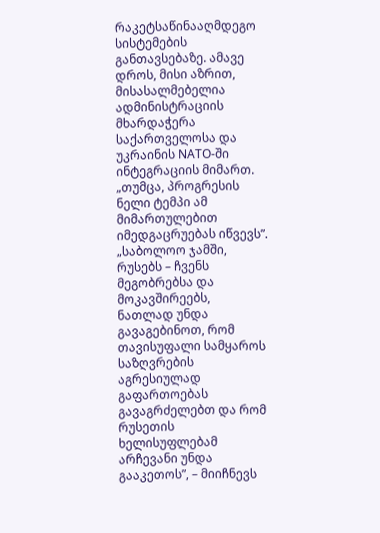რაკეტსაწინააღმდეგო სისტემების განთავსებაზე. ამავე დროს, მისი აზრით, მისასალმებელია ადმინისტრაციის მხარდაჭერა საქართველოსა და უკრაინის NATO-ში ინტეგრაციის მიმართ. „თუმცა, პროგრესის ნელი ტემპი ამ მიმართულებით იმედგაცრუებას იწვევს”.
„საბოლოო ჯამში, რუსებს – ჩვენს მეგობრებსა და მოკავშირეებს, ნათლად უნდა გავაგებინოთ, რომ თავისუფალი სამყაროს საზღვრების აგრესიულად გაფართოებას გავაგრძელებთ და რომ რუსეთის ხელისუფლებამ არჩევანი უნდა გააკეთოს”, – მიიჩნევს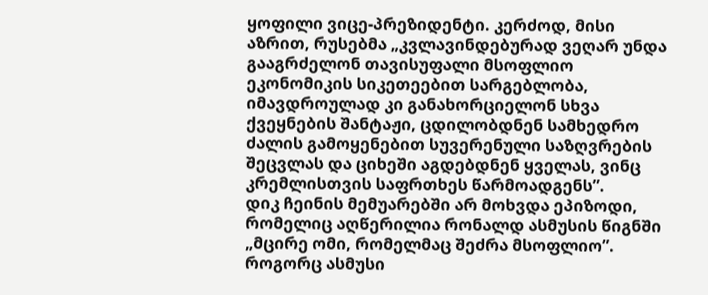ყოფილი ვიცე-პრეზიდენტი. კერძოდ, მისი აზრით, რუსებმა „კვლავინდებურად ვეღარ უნდა გააგრძელონ თავისუფალი მსოფლიო ეკონომიკის სიკეთეებით სარგებლობა, იმავდროულად კი განახორციელონ სხვა ქვეყნების შანტაჟი, ცდილობდნენ სამხედრო ძალის გამოყენებით სუვერენული საზღვრების შეცვლას და ციხეში აგდებდნენ ყველას, ვინც კრემლისთვის საფრთხეს წარმოადგენს”.
დიკ ჩეინის მემუარებში არ მოხვდა ეპიზოდი, რომელიც აღწერილია რონალდ ასმუსის წიგნში „მცირე ომი, რომელმაც შეძრა მსოფლიო”. როგორც ასმუსი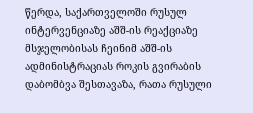წერდა, საქართველოში რუსულ ინტერვენციაზე აშშ-ის რეაქციაზე მსჯელობისას ჩეინიმ აშშ-ის ადმინისტრაციას როკის გვირაბის დაბომბვა შესთავაზა, რათა რუსული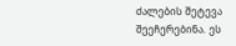ძალების შეტევა შეეჩერებინა. ეს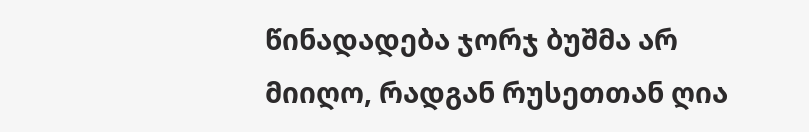წინადადება ჯორჯ ბუშმა არ მიიღო, რადგან რუსეთთან ღია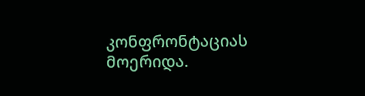კონფრონტაციას მოერიდა.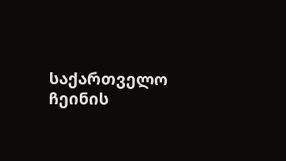საქართველო ჩეინის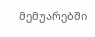მემუარებში